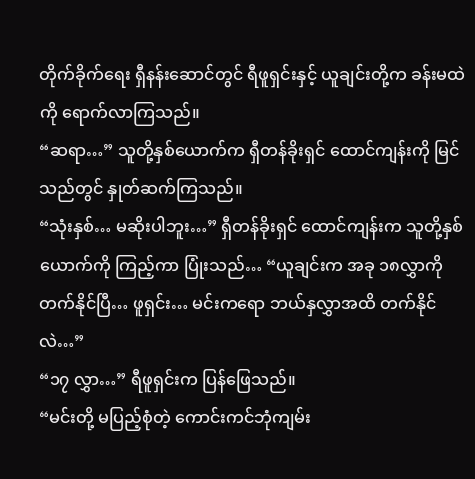တိုက်ခိုက်ရေး ရှီနန်းဆောင်တွင် ရီဖူရှင်းနှင့် ယူချင်းတို့က ခန်းမထဲကို ရောက်လာကြသည်။
“ဆရာ…” သူတို့နှစ်ယောက်က ရှီတန်ခိုးရှင် ထောင်ကျန်းကို မြင်သည်တွင် နှုတ်ဆက်ကြသည်။
“သုံးနှစ်… မဆိုးပါဘူး…” ရှီတန်ခိုးရှင် ထောင်ကျန်းက သူတို့နှစ်ယောက်ကို ကြည့်ကာ ပြုံးသည်… “ယူချင်းက အခု ၁၈လွှာကို တက်နိုင်ပြီ… ဖူရှင်း… မင်းကရော ဘယ်နှလွှာအထိ တက်နိုင်လဲ…”
“၁၇ လွှာ…” ရီဖူရှင်းက ပြန်ဖြေသည်။
“မင်းတို့ မပြည့်စုံတဲ့ ကောင်းကင်ဘုံကျမ်း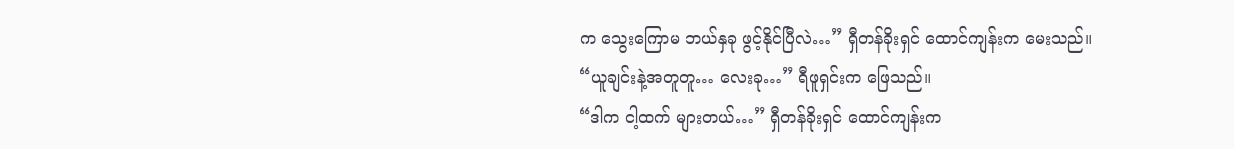က သွေးကြောမ ဘယ်နှခု ဖွင့်နိုင်ပြီလဲ…” ရှီတန်ခိုးရှင် ထောင်ကျန်းက မေးသည်။
“ယူချင်းနဲ့အတူတူ… လေးခု…” ရီဖူရှင်းက ဖြေသည်။
“ဒါက ငါ့ထက် များတယ်…” ရှီတန်ခိုးရှင် ထောင်ကျန်းက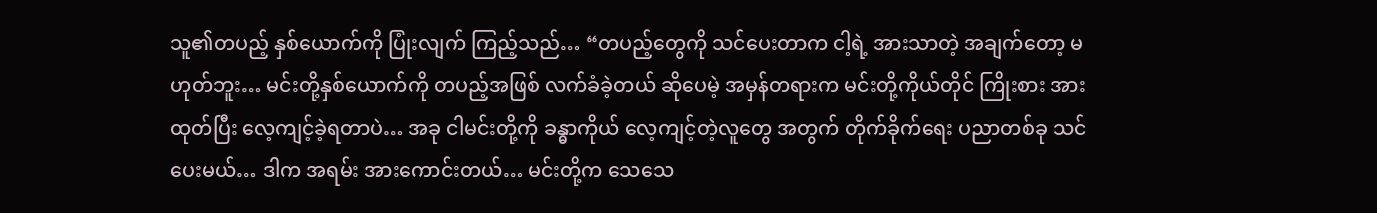သူ၏တပည့် နှစ်ယောက်ကို ပြုံးလျက် ကြည့်သည်… “တပည့်တွေကို သင်ပေးတာက ငါ့ရဲ့ အားသာတဲ့ အချက်တော့ မဟုတ်ဘူး… မင်းတို့နှစ်ယောက်ကို တပည့်အဖြစ် လက်ခံခဲ့တယ် ဆိုပေမဲ့ အမှန်တရားက မင်းတို့ကိုယ်တိုင် ကြိုးစား အားထုတ်ပြီး လေ့ကျင့်ခဲ့ရတာပဲ… အခု ငါမင်းတို့ကို ခန္ဓာကိုယ် လေ့ကျင့်တဲ့လူတွေ အတွက် တိုက်ခိုက်ရေး ပညာတစ်ခု သင်ပေးမယ်… ဒါက အရမ်း အားကောင်းတယ်… မင်းတို့က သေသေ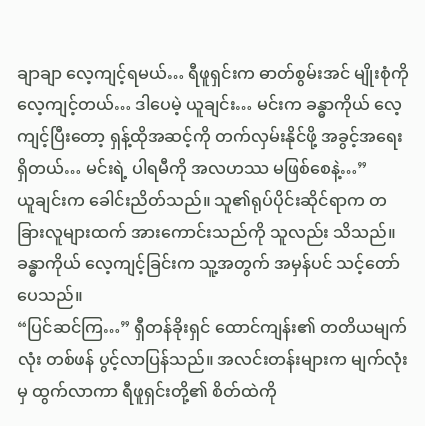ချာချာ လေ့ကျင့်ရမယ်… ရီဖူရှင်းက ဓာတ်စွမ်းအင် မျိုးစုံကို လေ့ကျင့်တယ်… ဒါပေမဲ့ ယူချင်း… မင်းက ခန္ဓာကိုယ် လေ့ကျင့်ပြီးတော့ ရှန့်ထိုအဆင့်ကို တက်လှမ်းနိုင်ဖို့ အခွင့်အရေး ရှိတယ်… မင်းရဲ့ ပါရမီကို အလဟဿ မဖြစ်စေနဲ့…”
ယူချင်းက ခေါင်းညိတ်သည်။ သူ၏ရုပ်ပိုင်းဆိုင်ရာက တခြားလူများထက် အားကောင်းသည်ကို သူလည်း သိသည်။ ခန္ဓာကိုယ် လေ့ကျင့်ခြင်းက သူ့အတွက် အမှန်ပင် သင့်တော်ပေသည်။
“ပြင်ဆင်ကြ…” ရှီတန်ခိုးရှင် ထောင်ကျန်း၏ တတိယမျက်လုံး တစ်ဖန် ပွင့်လာပြန်သည်။ အလင်းတန်းများက မျက်လုံးမှ ထွက်လာကာ ရီဖူရှင်းတို့၏ စိတ်ထဲကို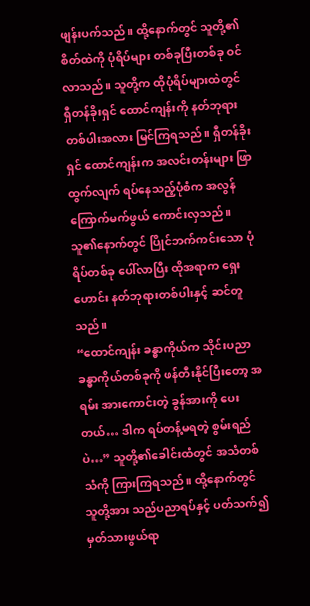ဖျန်းပက်သည်။ ထို့နောက်တွင် သူတို့၏စိတ်ထဲကို ပုံရိပ်များ တစ်ခုပြီးတစ်ခု ဝင်လာသည်။ သူတို့က ထိုပုံရိပ်များထဲတွင် ရှီတန်ခိုးရှင် ထောင်ကျန်းကို နတ်ဘုရား တစ်ပါးအလား မြင်ကြရသည်။ ရှီတန်ခိုးရှင် ထောင်ကျန်းက အလင်းတန်းများ ဖြာထွက်လျက် ရပ်နေသည့်ပုံစံက အလွန် ကြောက်မက်ဖွယ် ကောင်းလှသည်။ သူ၏နောက်တွင် ပြိုင်ဘက်ကင်းသော ပုံရိပ်တစ်ခု ပေါ်လာပြီး ထိုအရာက ရှေးဟောင်း နတ်ဘုရားတစ်ပါးနှင့် ဆင်တူသည်။
“ထောင်ကျန်း ခန္ဓာကိုယ်က သိုင်းပညာ ခန္ဓာကိုယ်တစ်ခုကို ဖန်တီးနိုင်ပြီးတော့ အရမ်း အားကောင်းတဲ့ ခွန်အားကို ပေးတယ်… ဒါက ရပ်တန့်မရတဲ့ စွမ်းရည်ပဲ…” သူတို့၏ခေါင်းထံတွင် အသံတစ်သံကို ကြားကြရသည်။ ထို့နောက်တွင် သူတို့အား သည်ပညာရပ်နှင့် ပတ်သက်၍ မှတ်သားဖွယ်ရာ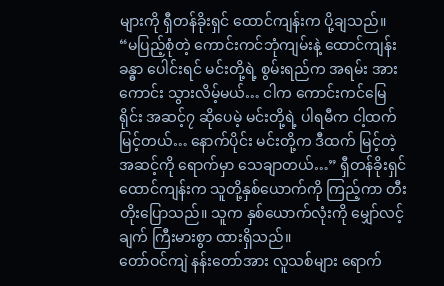များကို ရှီတန်ခိုးရှင် ထောင်ကျန်းက ပို့ချသည်။
“မပြည့်စုံတဲ့ ကောင်းကင်ဘုံကျမ်းနဲ့ ထောင်ကျန်းခန္ဓာ ပေါင်းရင် မင်းတို့ရဲ့ စွမ်းရည်က အရမ်း အားကောင်း သွားလိမ့်မယ်… ငါက ကောင်းကင်မြေရိုင်း အဆင့်၇ ဆိုပေမဲ့ မင်းတို့ရဲ့ ပါရမီက ငါ့ထက် မြင့်တယ်… နောက်ပိုင်း မင်းတို့က ဒီထက် မြင့်တဲ့အဆင့်ကို ရောက်မှာ သေချာတယ်…” ရှီတန်ခိုးရှင် ထောင်ကျန်းက သူတို့နှစ်ယောက်ကို ကြည့်ကာ တီးတိုးပြောသည်။ သူက နှစ်ယောက်လုံးကို မျှော်လင့်ချက် ကြီးမားစွာ ထားရှိသည်။
တော်ဝင်ကျဲ နန်းတော်အား လူသစ်များ ရောက်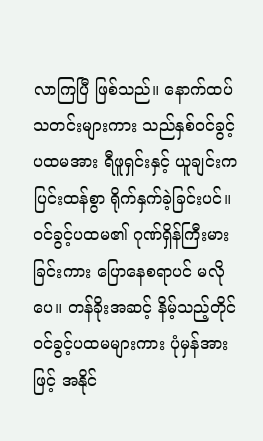လာကြပြီ ဖြစ်သည်။ နောက်ထပ် သတင်းများကား သည်နှစ်ဝင်ခွင့် ပထမအား ရီဖူရှင်းနှင့် ယူချင်းက ပြင်းထန်စွာ ရိုက်နှက်ခဲ့ခြင်းပင်။ ဝင်ခွင့်ပထမ၏ ဂုဏ်ရှိန်ကြီးမားခြင်းကား ပြောနေစရာပင် မလိုပေ။ တန်ခိုးအဆင့် နိမ့်သည့်တိုင် ဝင်ခွင့်ပထမများကား ပုံမှန်အားဖြင့် အနိုင်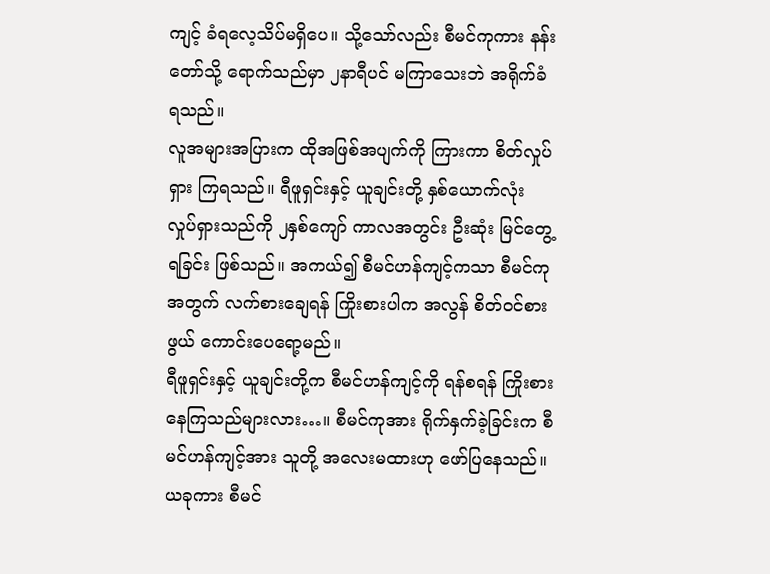ကျင့် ခံရလေ့သိပ်မရှိပေ။ သို့သော်လည်း စီမင်ကုကား နန်းတော်သို့ ရောက်သည်မှာ ၂နာရီပင် မကြာသေးဘဲ အရိုက်ခံရသည်။
လူအများအပြားက ထိုအဖြစ်အပျက်ကို ကြားကာ စိတ်လှုပ်ရှား ကြရသည်။ ရီဖူရှင်းနှင့် ယူချင်းတို့ နှစ်ယောက်လုံး လှုပ်ရှားသည်ကို ၂နှစ်ကျော် ကာလအတွင်း ဦးဆုံး မြင်တွေ့ရခြင်း ဖြစ်သည်။ အကယ်၍ စီမင်ဟန်ကျင့်ကသာ စီမင်ကုအတွက် လက်စားချေရန် ကြိုးစားပါက အလွန် စိတ်ဝင်စားဖွယ် ကောင်းပေရော့မည်။
ရီဖူရှင်းနှင့် ယူချင်းတို့က စီမင်ဟန်ကျင့်ကို ရန်စရန် ကြိုးစား နေကြသည်များလား…။ စီမင်ကုအား ရိုက်နှက်ခဲ့ခြင်းက စီမင်ဟန်ကျင့်အား သူတို့ အလေးမထားဟု ဖော်ပြနေသည်။ ယခုကား စီမင်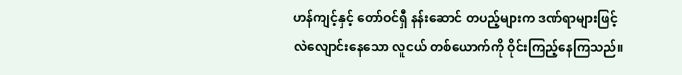ဟန်ကျင့်နှင့် တော်ဝင်ရှီ နန်းဆောင် တပည့်များက ဒဏ်ရာများဖြင့် လဲလျောင်းနေသော လူငယ် တစ်ယောက်ကို ဝိုင်းကြည့်နေကြသည်။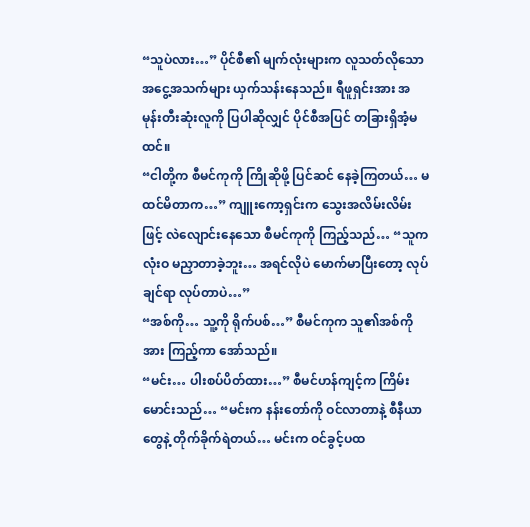“သူပဲလား…” ပိုင်စီ၏ မျက်လုံးများက လူသတ်လိုသော အငွေ့အသက်များ ယှက်သန်းနေသည်။ ရီဖူရှင်းအား အမုန်းတီးဆုံးလူကို ပြပါဆိုလျှင် ပိုင်စီအပြင် တခြားရှိအံ့မထင်။
“ငါတို့က စီမင်ကုကို ကြိုဆိုဖို့ ပြင်ဆင် နေခဲ့ကြတယ်… မထင်မိတာက…” ကျူးကော့ရှင်းက သွေးအလိမ်းလိမ်းဖြင့် လဲလျောင်းနေသော စီမင်ကုကို ကြည့်သည်… “သူက လုံးဝ မညှာတာခဲ့ဘူး… အရင်လိုပဲ မောက်မာပြီးတော့ လုပ်ချင်ရာ လုပ်တာပဲ…”
“အစ်ကို… သူ့ကို ရိုက်ပစ်…” စီမင်ကုက သူ၏အစ်ကိုအား ကြည့်ကာ အော်သည်။
“မင်း… ပါးစပ်ပိတ်ထား…” စီမင်ဟန်ကျင့်က ကြိမ်းမောင်းသည်… “မင်းက နန်းတော်ကို ဝင်လာတာနဲ့ စီနီယာတွေနဲ့ တိုက်ခိုက်ရဲတယ်… မင်းက ဝင်ခွင့်ပထ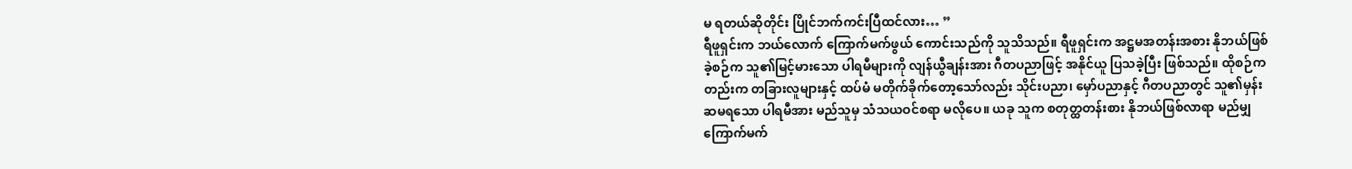မ ရတယ်ဆိုတိုင်း ပြိုင်ဘက်ကင်းပြီထင်လား… ”
ရီဖူရှင်းက ဘယ်လောက် ကြောက်မက်ဖွယ် ကောင်းသည်ကို သူသိသည်။ ရီဖူရှင်းက အဋ္ဌမအတန်းအစား နိုဘယ်ဖြစ်ခဲ့စဉ်က သူ၏မြင့်မားသော ပါရမီများကို လျန်ယွီချန်းအား ဂီတပညာဖြင့် အနိုင်ယူ ပြသခဲ့ပြီး ဖြစ်သည်။ ထိုစဉ်ကတည်းက တခြားလူများနှင့် ထပ်မံ မတိုက်ခိုက်တော့သော်လည်း သိုင်းပညာ၊ မှော်ပညာနှင့် ဂီတပညာတွင် သူ၏မှန်းဆမရသော ပါရမီအား မည်သူမှ သံသယဝင်စရာ မလိုပေ။ ယခု သူက စတုတ္ထတန်းစား နိုဘယ်ဖြစ်လာရာ မည်မျှ ကြောက်မက်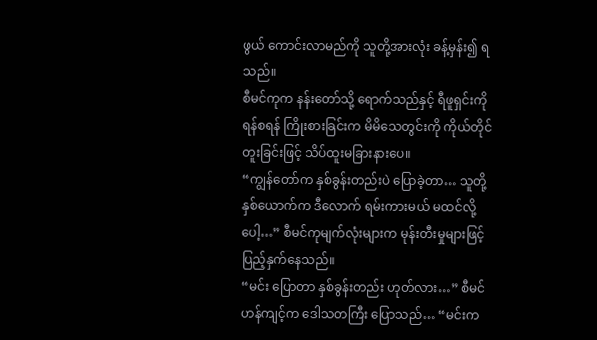ဖွယ် ကောင်းလာမည်ကို သူတို့အားလုံး ခန့်မှန်း၍ ရသည်။
စီမင်ကုက နန်းတော်သို့ ရောက်သည်နှင့် ရီဖူရှင်းကို ရန်စရန် ကြိုးစားခြင်းက မိမိသေတွင်းကို ကိုယ်တိုင် တူးခြင်းဖြင့် သိပ်ထူးမခြားနားပေ။
“ကျွန်တော်က နှစ်ခွန်းတည်းပဲ ပြောခဲ့တာ… သူတို့နှစ်ယောက်က ဒီလောက် ရမ်းကားမယ် မထင်လို့ပေါ့…” စီမင်ကုမျက်လုံးများက မုန်းတီးမှုများဖြင့် ပြည့်နှက်နေသည်။
“မင်း ပြောတာ နှစ်ခွန်းတည်း ဟုတ်လား…” စီမင်ဟန်ကျင့်က ဒေါသတကြီး ပြောသည်… “မင်းက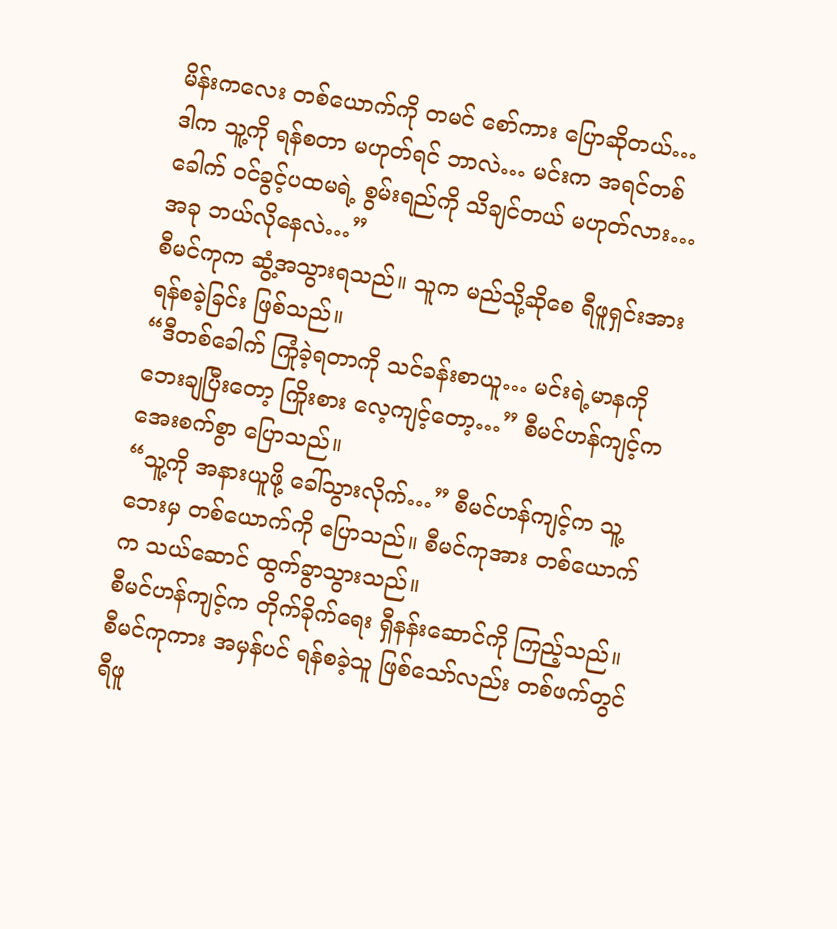မိန်းကလေး တစ်ယောက်ကို တမင် စော်ကား ပြောဆိုတယ်… ဒါက သူ့ကို ရန်စတာ မဟုတ်ရင် ဘာလဲ… မင်းက အရင်တစ်ခေါက် ဝင်ခွင့်ပထမရဲ့ စွမ်းရည်ကို သိချင်တယ် မဟုတ်လား… အခု ဘယ်လိုနေလဲ…”
စီမင်ကုက ဆွံ့အသွားရသည်။ သူက မည်သို့ဆိုစေ ရီဖူရှင်းအား ရန်စခဲ့ခြင်း ဖြစ်သည်။
“ဒီတစ်ခေါက် ကြုံခဲ့ရတာကို သင်ခန်းစာယူ… မင်းရဲ့မာနကို ဘေးချပြီးတော့ ကြိုးစား လေ့ကျင့်တော့…” စီမင်ဟန်ကျင့်က အေးစက်စွာ ပြောသည်။
“သူ့ကို အနားယူဖို့ ခေါ်သွားလိုက်…” စီမင်ဟန်ကျင့်က သူ့ဘေးမှ တစ်ယောက်ကို ပြောသည်။ စီမင်ကုအား တစ်ယောက်က သယ်ဆောင် ထွက်ခွာသွားသည်။
စီမင်ဟန်ကျင့်က တိုက်ခိုက်ရေး ရှီနန်းဆောင်ကို ကြည့်သည်။ စီမင်ကုကား အမှန်ပင် ရန်စခဲ့သူ ဖြစ်သော်လည်း တစ်ဖက်တွင် ရီဖူ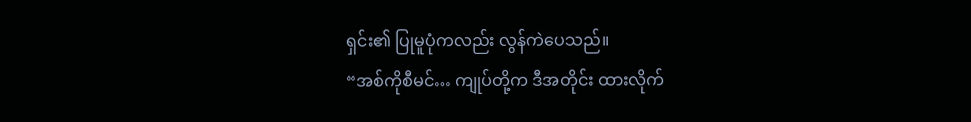ရှင်း၏ ပြုမူပုံကလည်း လွန်ကဲပေသည်။
“အစ်ကိုစီမင်… ကျုပ်တို့က ဒီအတိုင်း ထားလိုက်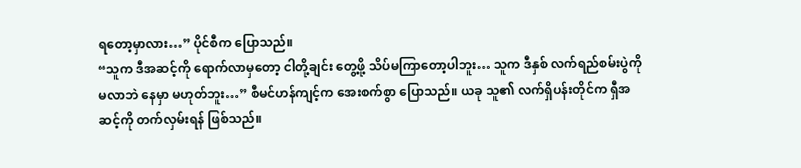ရတော့မှာလား…” ပိုင်စီက ပြောသည်။
“သူက ဒီအဆင့်ကို ရောက်လာမှတော့ ငါတို့ချင်း တွေ့ဖို့ သိပ်မကြာတော့ပါဘူး… သူက ဒီနှစ် လက်ရည်စမ်းပွဲကို မလာဘဲ နေမှာ မဟုတ်ဘူး…” စီမင်ဟန်ကျင့်က အေးစက်စွာ ပြောသည်။ ယခု သူ၏ လက်ရှိပန်းတိုင်က ရှီအဆင့်ကို တက်လှမ်းရန် ဖြစ်သည်။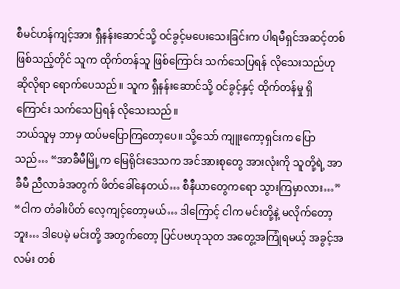စီမင်ဟန်ကျင့်အား ရှီနန်းဆောင်သို့ ဝင်ခွင့်မပေးသေးခြင်းက ပါရမီရှင်အဆင့်တစ် ဖြစ်သည့်တိုင် သူက ထိုက်တန်သူ ဖြစ်ကြောင်း သက်သေပြရန် လိုသေးသည်ဟု ဆိုလိုရာ ရောက်ပေသည်။ သူက ရှီနန်းဆောင်သို့ ဝင်ခွင့်နှင့် ထိုက်တန်မှု ရှိကြောင်း သက်သေပြရန် လိုသေးသည်။
ဘယ်သူမှ ဘာမှ ထပ်မပြောကြတော့ပေ။ သို့သော် ကျူးကော့ရှင်းက ပြောသည်… “အာခီမီမြို့က မြေရိုင်းဒေသက အင်အားစုတွေ အားလုံးကို သူတို့ရဲ့ အာခီမီ ညီလာခံအတွက် ဖိတ်ခေါ်နေတယ်… စီနီယာတွေကရော သွားကြမှာလား…”
“ငါက တံခါးပိတ် လေ့ကျင့်တော့မယ်… ဒါကြောင့် ငါက မင်းတို့နဲ့ မလိုက်တော့ဘူး… ဒါပေမဲ့ မင်းတို့ အတွက်တော့ ပြင်ပဗဟုသုတ အတွေ့အကြုံရမယ့် အခွင့်အလမ်း တစ်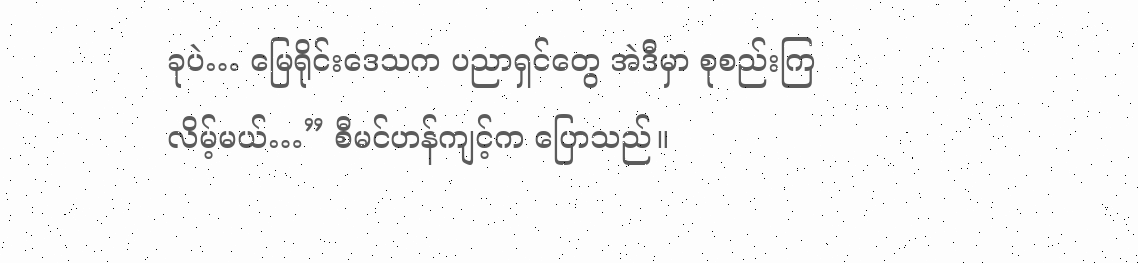ခုပဲ… မြေရိုင်းဒေသက ပညာရှင်တွေ အဲဒီမှာ စုစည်းကြလိမ့်မယ်…” စီမင်ဟန်ကျင့်က ပြောသည်။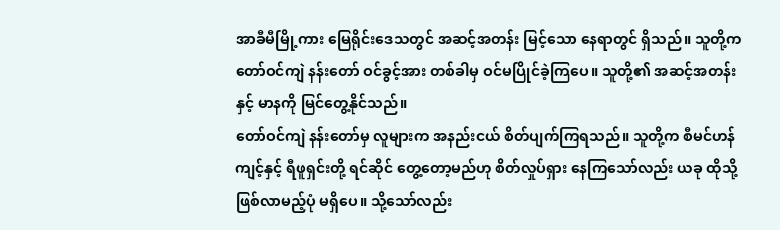အာခီမီမြို့ကား မြေရိုင်းဒေသတွင် အဆင့်အတန်း မြင့်သော နေရာတွင် ရှိသည်။ သူတို့က တော်ဝင်ကျဲ နန်းတော် ဝင်ခွင့်အား တစ်ခါမှ ဝင်မပြိုင်ခဲ့ကြပေ။ သူတို့၏ အဆင့်အတန်းနှင့် မာနကို မြင်တွေ့နိုင်သည်။
တော်ဝင်ကျဲ နန်းတော်မှ လူများက အနည်းငယ် စိတ်ပျက်ကြရသည်။ သူတို့က စီမင်ဟန်ကျင့်နှင့် ရီဖူရှင်းတို့ ရင်ဆိုင် တွေ့တော့မည်ဟု စိတ်လှုပ်ရှား နေကြသော်လည်း ယခု ထိုသို့ ဖြစ်လာမည့်ပုံ မရှိပေ။ သို့သော်လည်း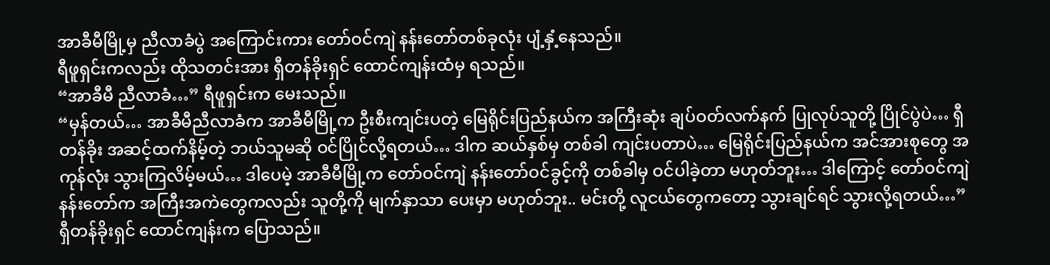အာခီမီမြို့မှ ညီလာခံပွဲ အကြောင်းကား တော်ဝင်ကျဲ နန်းတော်တစ်ခုလုံး ပျံ့နှံ့နေသည်။
ရီဖူရှင်းကလည်း ထိုသတင်းအား ရှီတန်ခိုးရှင် ထောင်ကျန်းထံမှ ရသည်။
“အာခီမီ ညီလာခံ…” ရီဖူရှင်းက မေးသည်။
“မှန်တယ်… အာခီမီညီလာခံက အာခီမီမြို့က ဦးစီးကျင်းပတဲ့ မြေရိုင်းပြည်နယ်က အကြီးဆုံး ချပ်ဝတ်လက်နက် ပြုလုပ်သူတို့ ပြိုင်ပွဲပဲ… ရှီတန်ခိုး အဆင့်ထက်နိမ့်တဲ့ ဘယ်သူမဆို ဝင်ပြိုင်လို့ရတယ်… ဒါက ဆယ်နှစ်မှ တစ်ခါ ကျင်းပတာပဲ… မြေရိုင်းပြည်နယ်က အင်အားစုတွေ အကုန်လုံး သွားကြလိမ့်မယ်… ဒါပေမဲ့ အာခီမီမြို့က တော်ဝင်ကျဲ နန်းတော်ဝင်ခွင့်ကို တစ်ခါမှ ဝင်ပါခဲ့တာ မဟုတ်ဘူး… ဒါကြောင့် တော်ဝင်ကျဲ နန်းတော်က အကြီးအကဲတွေကလည်း သူတို့ကို မျက်နှာသာ ပေးမှာ မဟုတ်ဘူး.. မင်းတို့ လူငယ်တွေကတော့ သွားချင်ရင် သွားလို့ရတယ်…” ရှီတန်ခိုးရှင် ထောင်ကျန်းက ပြောသည်။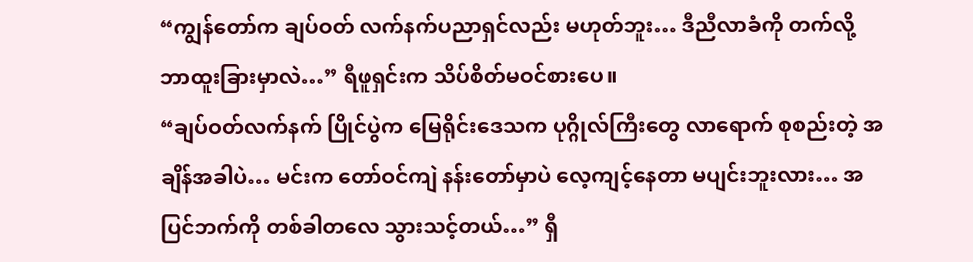“ကျွန်တော်က ချပ်ဝတ် လက်နက်ပညာရှင်လည်း မဟုတ်ဘူး… ဒီညီလာခံကို တက်လို့ ဘာထူးခြားမှာလဲ…” ရီဖူရှင်းက သိပ်စိတ်မဝင်စားပေ။
“ချပ်ဝတ်လက်နက် ပြိုင်ပွဲက မြေရိုင်းဒေသက ပုဂ္ဂိုလ်ကြီးတွေ လာရောက် စုစည်းတဲ့ အချိန်အခါပဲ… မင်းက တော်ဝင်ကျဲ နန်းတော်မှာပဲ လေ့ကျင့်နေတာ မပျင်းဘူးလား… အပြင်ဘက်ကို တစ်ခါတလေ သွားသင့်တယ်…” ရှီ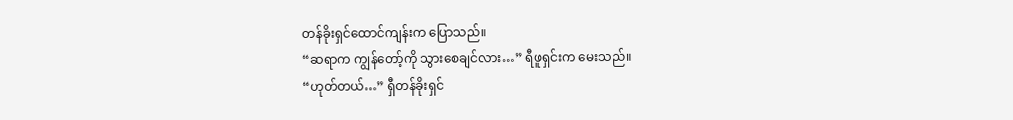တန်ခိုးရှင်ထောင်ကျန်းက ပြောသည်။
“ဆရာက ကျွန်တော့်ကို သွားစေချင်လား…” ရီဖူရှင်းက မေးသည်။
“ဟုတ်တယ်…” ရှီတန်ခိုးရှင်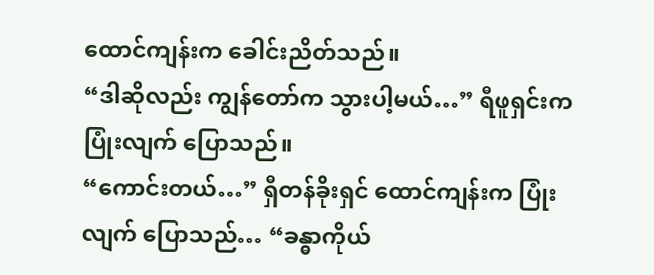ထောင်ကျန်းက ခေါင်းညိတ်သည်။
“ဒါဆိုလည်း ကျွန်တော်က သွားပါ့မယ်…” ရီဖူရှင်းက ပြုံးလျက် ပြောသည်။
“ကောင်းတယ်…” ရှီတန်ခိုးရှင် ထောင်ကျန်းက ပြုံးလျက် ပြောသည်… “ခန္ဓာကိုယ်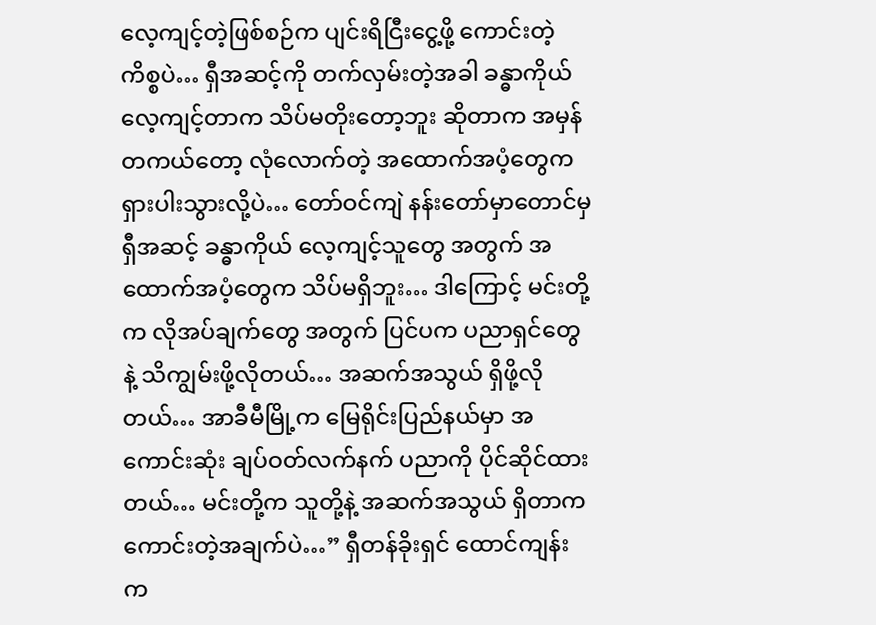လေ့ကျင့်တဲ့ဖြစ်စဉ်က ပျင်းရိငြီးငွေ့ဖို့ ကောင်းတဲ့ ကိစ္စပဲ… ရှီအဆင့်ကို တက်လှမ်းတဲ့အခါ ခန္ဓာကိုယ် လေ့ကျင့်တာက သိပ်မတိုးတော့ဘူး ဆိုတာက အမှန်တကယ်တော့ လုံလောက်တဲ့ အထောက်အပံ့တွေက ရှားပါးသွားလို့ပဲ… တော်ဝင်ကျဲ နန်းတော်မှာတောင်မှ ရှီအဆင့် ခန္ဓာကိုယ် လေ့ကျင့်သူတွေ အတွက် အထောက်အပံ့တွေက သိပ်မရှိဘူး… ဒါကြောင့် မင်းတို့က လိုအပ်ချက်တွေ အတွက် ပြင်ပက ပညာရှင်တွေနဲ့ သိကျွမ်းဖို့လိုတယ်… အဆက်အသွယ် ရှိဖို့လိုတယ်… အာခီမီမြို့က မြေရိုင်းပြည်နယ်မှာ အကောင်းဆုံး ချပ်ဝတ်လက်နက် ပညာကို ပိုင်ဆိုင်ထားတယ်… မင်းတို့က သူတို့နဲ့ အဆက်အသွယ် ရှိတာက ကောင်းတဲ့အချက်ပဲ…” ရှီတန်ခိုးရှင် ထောင်ကျန်းက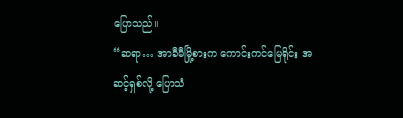ပြောသည်။
“ဆရာ… အာခီမီမြို့စားက ကောင်းကင်မြေရိုင်း အဆင့်ရှစ်လို့ ပြောသံ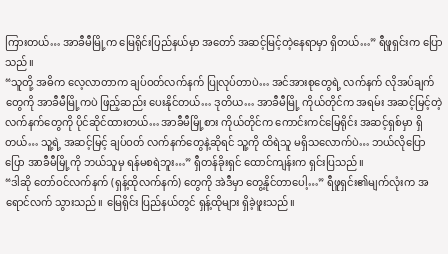ကြားတယ်… အာခီမီမြို့က မြေရိုင်းပြည်နယ်မှာ အတော် အဆင့်မြင့်တဲ့နေရာမှာ ရှိတယ်…” ရီဖူရှင်းက ပြောသည်။
“သူတို့ အဓိက လေ့လာတာက ချပ်ဝတ်လက်နက် ပြုလုပ်တာပဲ… အင်အားစုတွေရဲ့ လက်နက် လိုအပ်ချက်တွေကို အာခီမီမြို့ကပဲ ဖြည့်ဆည်း ပေးနိုင်တယ်… ဒုတိယ… အာခီမီမြို့ ကိုယ်တိုင်က အရမ်း အဆင့်မြင့်တဲ့ လက်နက်တွေကို ပိုင်ဆိုင်ထားတယ်… အာခီမီမြို့စား ကိုယ်တိုင်က ကောင်းကင်မြေရိုင်း အဆင့်ရှစ်မှာ ရှိတယ်… သူ့ရဲ့ အဆင့်မြင့် ချပ်ဝတ် လက်နက်တွေနဲ့ဆိုရင် သူ့ကို ထိရဲသူ မရှိသလောက်ပဲ… ဘယ်လိုပြောပြော အာခီမီမြို့ကို ဘယ်သူမှ ရန်မစရဲဘူး…” ရှီတန်ခိုးရှင် ထောင်ကျန်းက ရှင်းပြသည်။
“ဒါဆို တော်ဝင်လက်နက် (ရှန့်ထိုလက်နက်) တွေကို အဲဒီမှာ တွေ့နိုင်တာပေါ့…” ရီဖူရှင်း၏မျက်လုံးက အရောင်လက် သွားသည်။ မြေရိုင်း ပြည်နယ်တွင် ရှန့်ထိုများ ရှိခဲ့ဖူးသည်။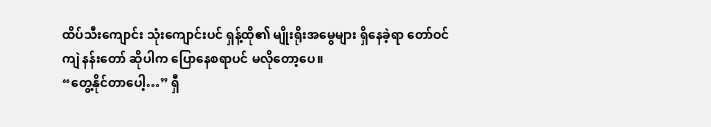ထိပ်သီးကျောင်း သုံးကျောင်းပင် ရှန့်ထို၏ မျိုးရိုးအမွေများ ရှိနေခဲ့ရာ တော်ဝင်ကျဲ နန်းတော် ဆိုပါက ပြောနေစရာပင် မလိုတော့ပေ။
“တွေ့နိုင်တာပေါ့…” ရှီ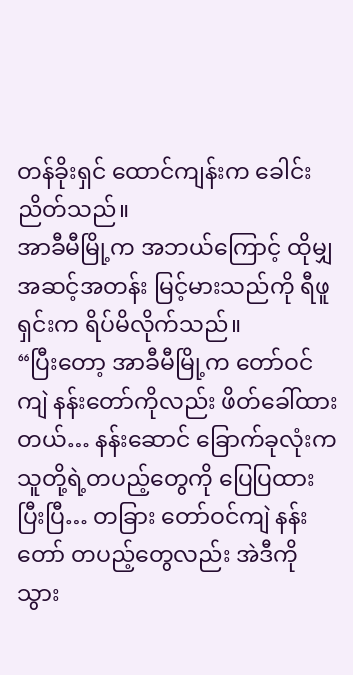တန်ခိုးရှင် ထောင်ကျန်းက ခေါင်းညိတ်သည်။
အာခီမီမြို့က အဘယ်ကြောင့် ထိုမျှ အဆင့်အတန်း မြင့်မားသည်ကို ရီဖူရှင်းက ရိပ်မိလိုက်သည်။
“ပြီးတော့ အာခီမီမြို့က တော်ဝင်ကျဲ နန်းတော်ကိုလည်း ဖိတ်ခေါ်ထားတယ်… နန်းဆောင် ခြောက်ခုလုံးက သူတို့ရဲ့တပည့်တွေကို ပြေပြထားပြီးပြီ… တခြား တော်ဝင်ကျဲ နန်းတော် တပည့်တွေလည်း အဲဒီကို သွား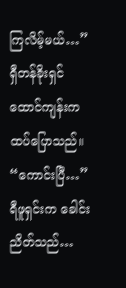ကြလိမ့်မယ်…” ရှီတန်ခိုးရှင် ထောင်ကျန်းက ထပ်ပြောသည်။
“ကောင်းပြီ…” ရီဖူရှင်းက ခေါင်းညိတ်သည်…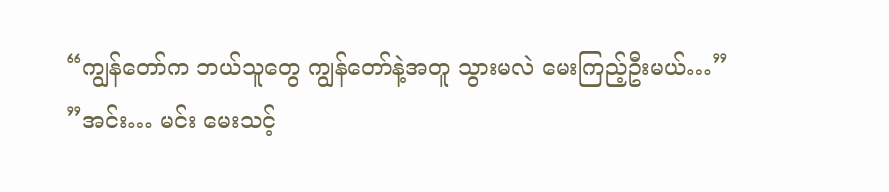“ကျွန်တော်က ဘယ်သူတွေ ကျွန်တော်နဲ့အတူ သွားမလဲ မေးကြည့်ဦးမယ်…”
”အင်း… မင်း မေးသင့်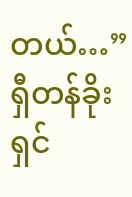တယ်…” ရှီတန်ခိုးရှင်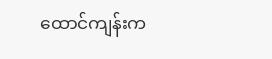ထောင်ကျန်းက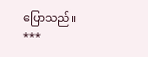ပြောသည်။
***